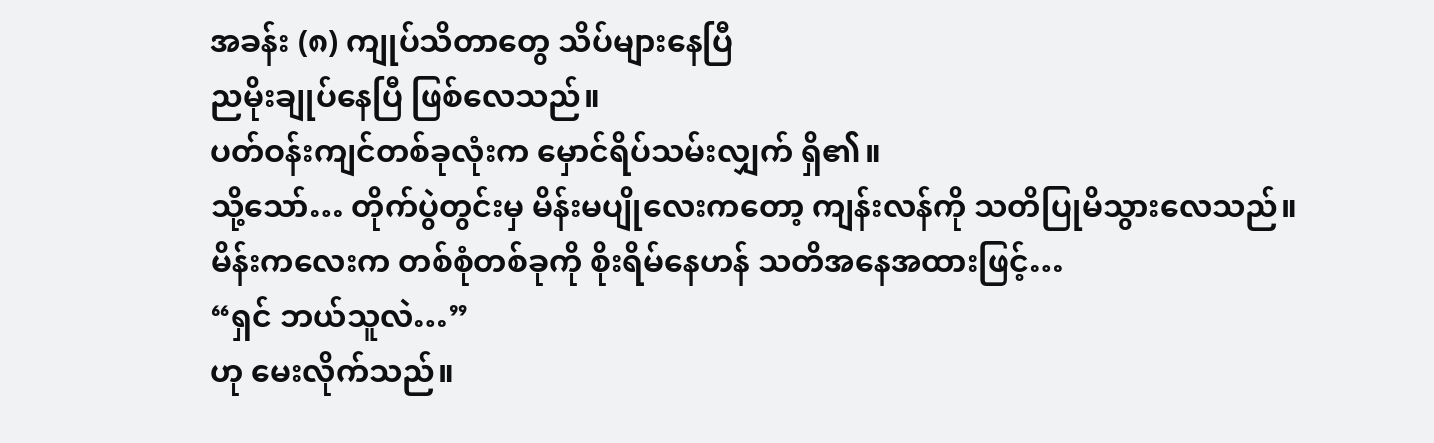အခန်း (၈) ကျုပ်သိတာတွေ သိပ်များနေပြီ
ညမိုးချုပ်နေပြီ ဖြစ်လေသည်။
ပတ်ဝန်းကျင်တစ်ခုလုံးက မှောင်ရိပ်သမ်းလျှက် ရှိ၏။
သို့သော်… တိုက်ပွဲတွင်းမှ မိန်းမပျိုလေးကတော့ ကျန်းလန်ကို သတိပြုမိသွားလေသည်။
မိန်းကလေးက တစ်စုံတစ်ခုကို စိုးရိမ်နေဟန် သတိအနေအထားဖြင့်…
“ရှင် ဘယ်သူလဲ…”
ဟု မေးလိုက်သည်။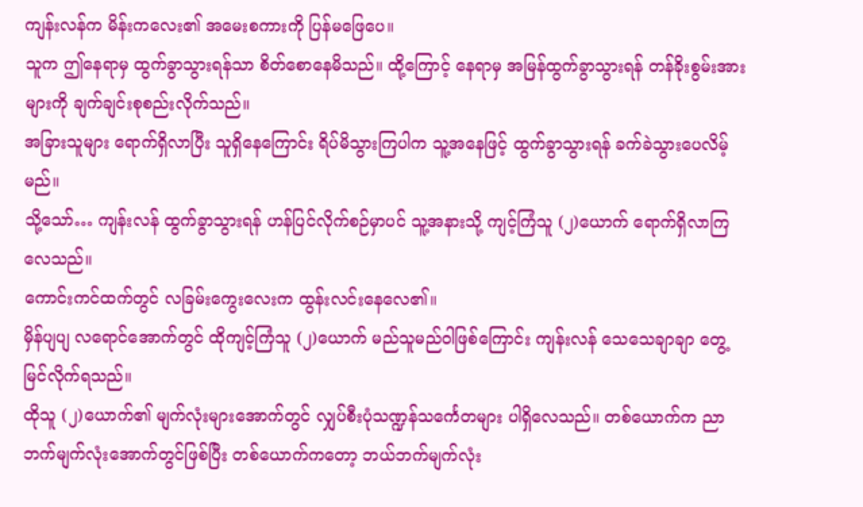ကျန်းလန်က မိန်းကလေး၏ အမေးစကားကို ပြန်မဖြေပေ။
သူက ဤနေရာမှ ထွက်ခွာသွားရန်သာ စိတ်စောနေမိသည်။ ထို့ကြောင့် နေရာမှ အမြန်ထွက်ခွာသွားရန် တန်ခိုးစွမ်းအားများကို ချက်ချင်းစုစည်းလိုက်သည်။
အခြားသူများ ရောက်ရှိလာပြီး သူရှိနေကြောင်း ရိပ်မိသွားကြပါက သူ့အနေဖြင့် ထွက်ခွာသွားရန် ခက်ခဲသွားပေလိမ့်မည်။
သို့သော်… ကျန်းလန် ထွက်ခွာသွားရန် ဟန်ပြင်လိုက်စဉ်မှာပင် သူ့အနားသို့ ကျင့်ကြံသူ (၂)ယောက် ရောက်ရှိလာကြလေသည်။
ကောင်းကင်ထက်တွင် လခြမ်းကွေးလေးက ထွန်းလင်းနေလေ၏။
မှိန်ပျပျ လရောင်အောက်တွင် ထိုကျင့်ကြံသူ (၂)ယောက် မည်သူမည်ဝါဖြစ်ကြောင်း ကျန်းလန် သေသေချာချာ တွေ့မြင်လိုက်ရသည်။
ထိုသူ (၂)ယောက်၏ မျက်လုံးများအောက်တွင် လျှပ်စီးပုံသဏ္ဍန်သင်္ကေတများ ပါရှိလေသည်။ တစ်ယောက်က ညာဘက်မျက်လုံးအောက်တွင်ဖြစ်ပြီး တစ်ယောက်ကတော့ ဘယ်ဘက်မျက်လုံး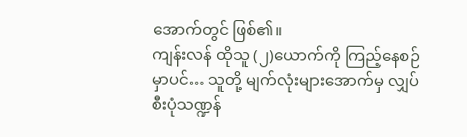အောက်တွင် ဖြစ်၏။
ကျန်းလန် ထိုသူ (၂)ယောက်ကို ကြည့်နေစဉ်မှာပင်… သူတို့ မျက်လုံးများအောက်မှ လျှပ်စီးပုံသဏ္ဍန်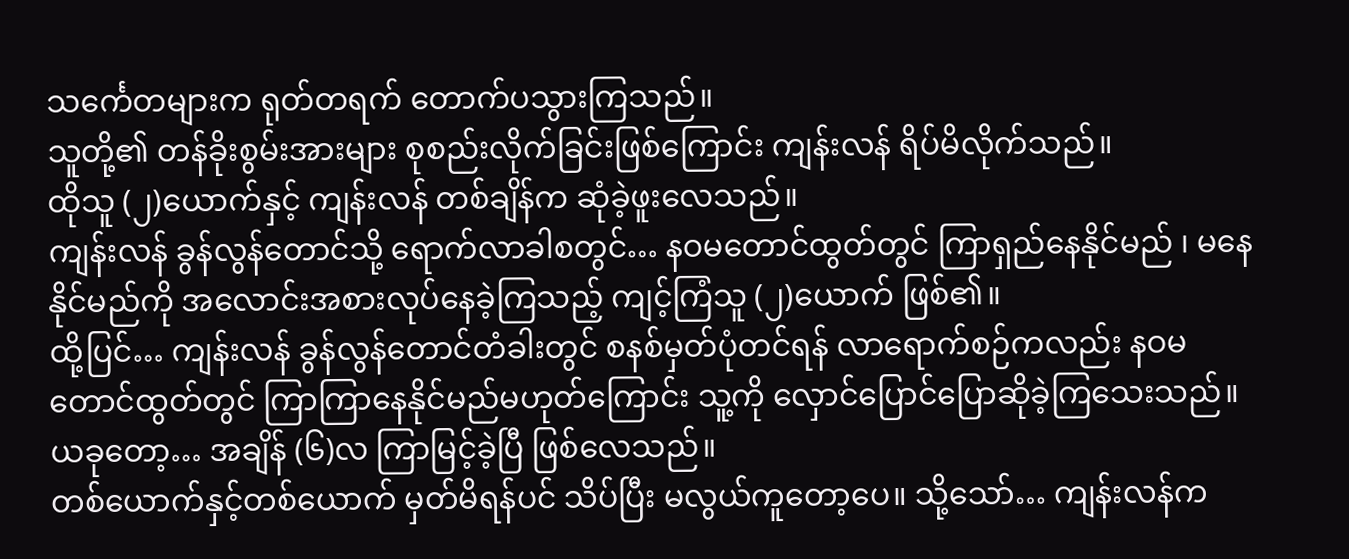သင်္ကေတများက ရုတ်တရက် တောက်ပသွားကြသည်။
သူတို့၏ တန်ခိုးစွမ်းအားများ စုစည်းလိုက်ခြင်းဖြစ်ကြောင်း ကျန်းလန် ရိပ်မိလိုက်သည်။
ထိုသူ (၂)ယောက်နှင့် ကျန်းလန် တစ်ချိန်က ဆုံခဲ့ဖူးလေသည်။
ကျန်းလန် ခွန်လွန်တောင်သို့ ရောက်လာခါစတွင်… နဝမတောင်ထွတ်တွင် ကြာရှည်နေနိုင်မည် ၊ မနေနိုင်မည်ကို အလောင်းအစားလုပ်နေခဲ့ကြသည့် ကျင့်ကြံသူ (၂)ယောက် ဖြစ်၏။
ထို့ပြင်… ကျန်းလန် ခွန်လွန်တောင်တံခါးတွင် စနစ်မှတ်ပုံတင်ရန် လာရောက်စဉ်ကလည်း နဝမတောင်ထွတ်တွင် ကြာကြာနေနိုင်မည်မဟုတ်ကြောင်း သူ့ကို လှောင်ပြောင်ပြောဆိုခဲ့ကြသေးသည်။
ယခုတော့… အချိန် (၆)လ ကြာမြင့်ခဲ့ပြီ ဖြစ်လေသည်။
တစ်ယောက်နှင့်တစ်ယောက် မှတ်မိရန်ပင် သိပ်ပြီး မလွယ်ကူတော့ပေ။ သို့သော်… ကျန်းလန်က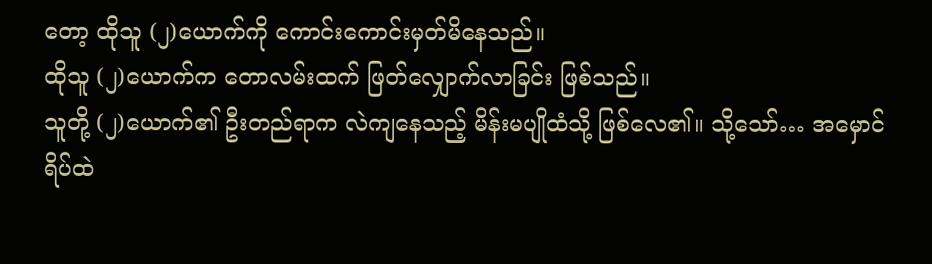တော့ ထိုသူ (၂)ယောက်ကို ကောင်းကောင်းမှတ်မိနေသည်။
ထိုသူ (၂)ယောက်က တောလမ်းထက် ဖြတ်လျှောက်လာခြင်း ဖြစ်သည်။
သူတို့ (၂)ယောက်၏ ဦးတည်ရာက လဲကျနေသည့် မိန်းမပျိုထံသို့ ဖြစ်လေ၏။ သို့သော်… အမှောင်ရိပ်ထဲ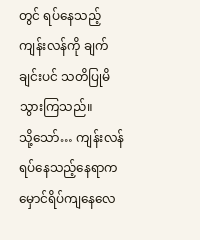တွင် ရပ်နေသည့် ကျန်းလန်ကို ချက်ချင်းပင် သတိပြုမိသွားကြသည်။
သို့သော်… ကျန်းလန်ရပ်နေသည့်နေရာက မှောင်ရိပ်ကျနေလေ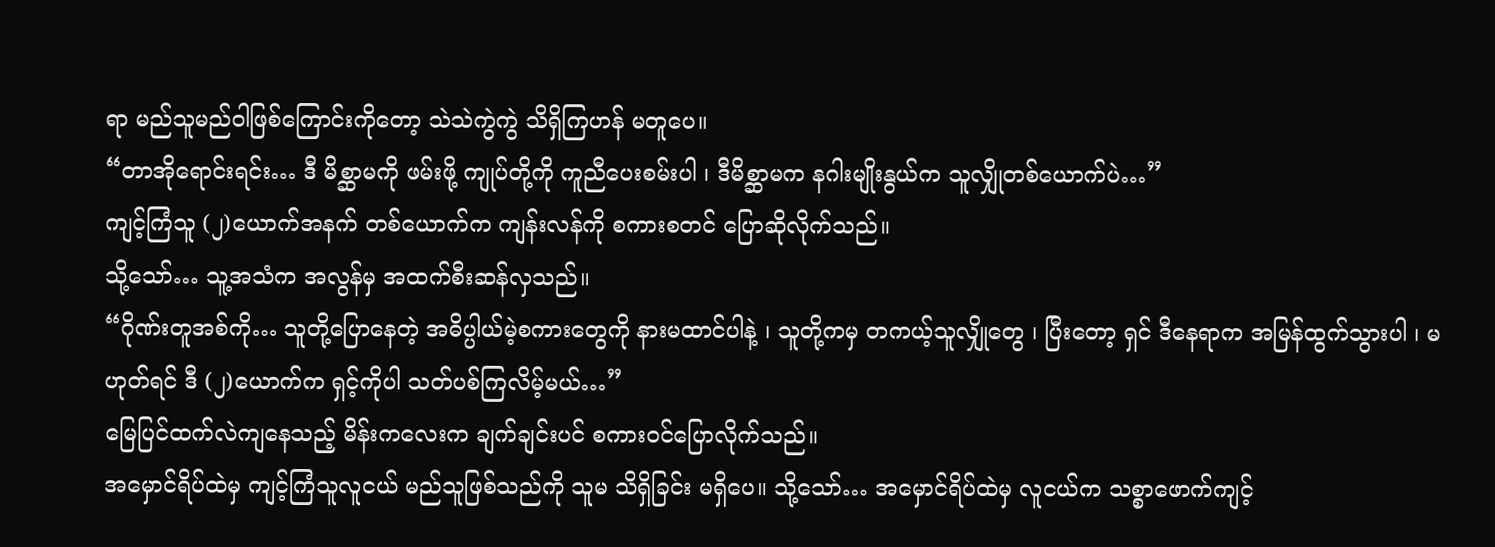ရာ မည်သူမည်ဝါဖြစ်ကြောင်းကိုတော့ သဲသဲကွဲကွဲ သိရှိကြဟန် မတူပေ။
“တာအိုရောင်းရင်း… ဒီ မိစ္ဆာမကို ဖမ်းဖို့ ကျုပ်တို့ကို ကူညီပေးစမ်းပါ ၊ ဒီမိစ္ဆာမက နဂါးမျိုးနွယ်က သူလျှိုတစ်ယောက်ပဲ…”
ကျင့်ကြံသူ (၂)ယောက်အနက် တစ်ယောက်က ကျန်းလန်ကို စကားစတင် ပြောဆိုလိုက်သည်။
သို့သော်… သူ့အသံက အလွန်မှ အထက်စီးဆန်လှသည်။
“ဂိုဏ်းတူအစ်ကို… သူတို့ပြောနေတဲ့ အဓိပ္ပါယ်မဲ့စကားတွေကို နားမထာင်ပါနဲ့ ၊ သူတို့ကမှ တကယ့်သူလျှိုတွေ ၊ ပြီးတော့ ရှင် ဒီနေရာက အမြန်ထွက်သွားပါ ၊ မဟုတ်ရင် ဒီ (၂)ယောက်က ရှင့်ကိုပါ သတ်ပစ်ကြလိမ့်မယ်…”
မြေပြင်ထက်လဲကျနေသည့် မိန်းကလေးက ချက်ချင်းပင် စကားဝင်ပြောလိုက်သည်။
အမှောင်ရိပ်ထဲမှ ကျင့်ကြံသူလူငယ် မည်သူဖြစ်သည်ကို သူမ သိရှိခြင်း မရှိပေ။ သို့သော်… အမှောင်ရိပ်ထဲမှ လူငယ်က သစ္စာဖောက်ကျင့်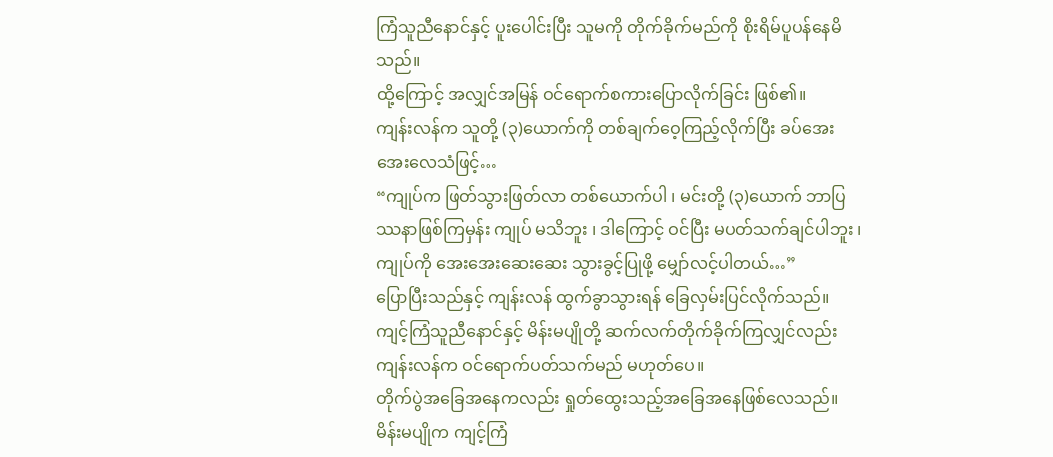ကြံသူညီနောင်နှင့် ပူးပေါင်းပြီး သူမကို တိုက်ခိုက်မည်ကို စိုးရိမ်ပူပန်နေမိသည်။
ထို့ကြောင့် အလျှင်အမြန် ဝင်ရောက်စကားပြောလိုက်ခြင်း ဖြစ်၏။
ကျန်းလန်က သူတို့ (၃)ယောက်ကို တစ်ချက်ဝေ့ကြည့်လိုက်ပြီး ခပ်အေးအေးလေသံဖြင့်…
“ကျုပ်က ဖြတ်သွားဖြတ်လာ တစ်ယောက်ပါ ၊ မင်းတို့ (၃)ယောက် ဘာပြဿနာဖြစ်ကြမှန်း ကျုပ် မသိဘူး ၊ ဒါကြောင့် ဝင်ပြီး မပတ်သက်ချင်ပါဘူး ၊ ကျုပ်ကို အေးအေးဆေးဆေး သွားခွင့်ပြုဖို့ မျှော်လင့်ပါတယ်…”
ပြောပြီးသည်နှင့် ကျန်းလန် ထွက်ခွာသွားရန် ခြေလှမ်းပြင်လိုက်သည်။
ကျင့်ကြံသူညီနောင်နှင့် မိန်းမပျိုတို့ ဆက်လက်တိုက်ခိုက်ကြလျှင်လည်း ကျန်းလန်က ဝင်ရောက်ပတ်သက်မည် မဟုတ်ပေ။
တိုက်ပွဲအခြေအနေကလည်း ရှုတ်ထွေးသည့်အခြေအနေဖြစ်လေသည်။
မိန်းမပျိုက ကျင့်ကြံ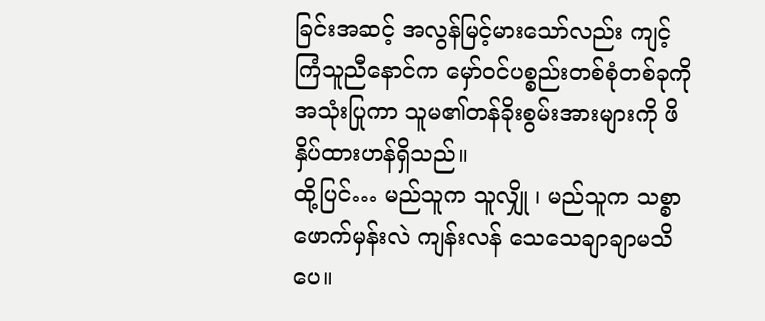ခြင်းအဆင့် အလွန်မြင့်မားသော်လည်း ကျင့်ကြံသူညီနောင်က မှော်ဝင်ပစ္စည်းတစ်စုံတစ်ခုကို အသုံးပြုကာ သူမ၏တန်ခိုးစွမ်းအားများကို ဖိနှိပ်ထားဟန်ရှိသည်။
ထို့ပြင်… မည်သူက သူလျှို ၊ မည်သူက သစ္စာဖောက်မှန်းလဲ ကျန်းလန် သေသေချာချာမသိပေ။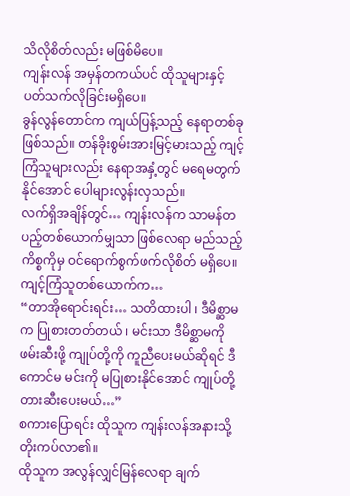သိလိုစိတ်လည်း မဖြစ်မိပေ။
ကျန်းလန် အမှန်တကယ်ပင် ထိုသူများနှင့် ပတ်သက်လိုခြင်းမရှိပေ။
ခွန်လွန်တောင်က ကျယ်ပြန့်သည့် နေရာတစ်ခု ဖြစ်သည်။ တန်ခိုးစွမ်းအားမြင့်မားသည့် ကျင့်ကြံသူများလည်း နေရာအနှံ့တွင် မရေမတွက်နိုင်အောင် ပေါများလွန်းလှသည်။
လက်ရှိအချိန်တွင်… ကျန်းလန်က သာမန်တပည့်တစ်ယောက်မျှသာ ဖြစ်လေရာ မည်သည့်ကိစ္စကိုမှ ဝင်ရောက်စွက်ဖက်လိုစိတ် မရှိပေ။
ကျင့်ကြံသူတစ်ယောက်က…
“တာအိုရောင်းရင်း… သတိထားပါ ၊ ဒီမိစ္ဆာမက ပြုစားတတ်တယ် ၊ မင်းသာ ဒီမိစ္ဆာမကို ဖမ်းဆီးဖို့ ကျုပ်တို့ကို ကူညီပေးမယ်ဆိုရင် ဒီကောင်မ မင်းကို မပြုစားနိုင်အောင် ကျုပ်တို့ တားဆီးပေးမယ်…”
စကားပြောရင်း ထိုသူက ကျန်းလန်အနားသို့ တိုးကပ်လာ၏။
ထိုသူက အလွန်လျှင်မြန်လေရာ ချက်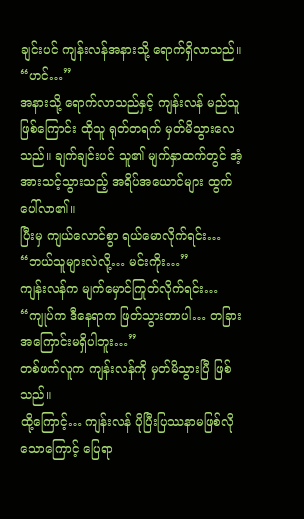ချင်းပင် ကျန်းလန်အနားသို့ ရောက်ရှိလာသည်။
“ဟင်…”
အနားသို့ ရောက်လာသည်နှင့် ကျန်းလန် မည်သူဖြစ်ကြောင်း ထိုသူ ရုတ်တရက် မှတ်မိသွားလေသည်။ ချက်ချင်းပင် သူ၏ မျက်နှာထက်တွင် အံ့အားသင့်သွားသည့် အရိပ်အယောင်များ ထွက်ပေါ်လာ၏။
ပြီးမှ ကျယ်လောင်စွာ ရယ်မောလိုက်ရင်း…
“ဘယ်သူများလဲလို့… မင်းကိုး…”
ကျန်းလန်က မျက်မှောင်ကြုတ်လိုက်ရင်း…
“ကျုပ်က ဒီနေရာက ဖြတ်သွားတာပါ… တခြားအကြောင်းမရှိပါဘူး…”
တစ်ဖက်လူက ကျန်းလန်ကို မှတ်မိသွားပြီ ဖြစ်သည်။
ထို့ကြောင့်… ကျန်းလန် ပိုပြီးပြဿနာမဖြစ်လိုသောကြောင့် ပြေရာ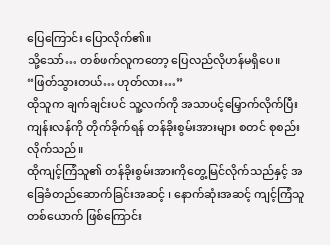ပြေကြောင်း ပြောလိုက်၏။
သို့သော်… တစ်ဖက်လူကတော့ ပြေလည်လိုဟန်မရှိပေ။
“ဖြတ်သွားတယ်… ဟုတ်လား…”
ထိုသူက ချက်ချင်းပင် သူ့လက်ကို အသာပင့်မြှောက်လိုက်ပြီး ကျန်းလန်ကို တိုက်ခိုက်ရန် တန်ခိုးစွမ်းအားများ စတင် စုစည်းလိုက်သည်။
ထိုကျင့်ကြံသူ၏ တန်ခိုးစွမ်းအားကိုတွေ့မြင်လိုက်သည်နှင့် အခြေခံတည်ဆောက်ခြင်းအဆင့် ၊ နောက်ဆုံးအဆင့် ကျင့်ကြံသူတစ်ယောက် ဖြစ်ကြောင်း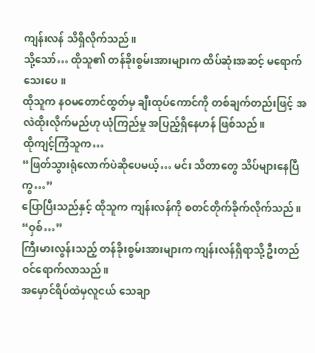ကျန်းလန် သိရှိလိုက်သည်။
သို့သော်… ထိုသူ၏ တန်ခိုးစွမ်းအားများက ထိပ်ဆုံးအဆင့် မရောက်သေးပေ။
ထိုသူက နဝမတောင်ထွတ်မှ ချီးထုပ်ကောင်ကို တစ်ချက်တည်းဖြင့် အလဲထိုးလိုက်မည်ဟု ယုံကြည်မှု အပြည့်ရှိနေဟန် ဖြစ်သည်။
ထိုကျင့်ကြံသူက…
“ဖြတ်သွားရုံလောက်ပဲဆိုပေမယ့်… မင်း သိတာတွေ သိပ်များနေပြီကွ…”
ပြောပြီးသည်နှင့် ထိုသူက ကျန်းလန်ကို စတင်တိုက်ခိုက်လိုက်သည်။
“ဝှစ်…”
ကြီးမားလွန်းသည့် တန်ခိုးစွမ်းအားများက ကျန်းလန်ရှိရာသို့ ဦးတည်ဝင်ရောက်လာသည်။
အမှောင်ရိပ်ထဲမှလူငယ် သေချာ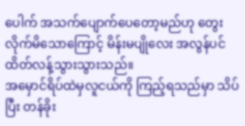ပေါက် အသက်ပျောက်ပေတော့မည်ဟု တွေးလိုက်မိသောကြောင့် မိန်းမပျိုလေး အလွန်ပင် ထိတ်လန့်သွားသွားသည်။
အမှောင်ရိပ်ထဲမှလူငယ်ကို ကြည့်ရသည်မှာ သိပ်ပြီး တန်ခိုး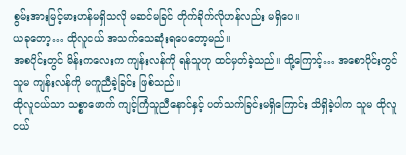စွမ်းအားမြင့်မားဟန်မရှိသလို မဆင်မခြင် တိုက်ခိုက်လိုဟန်လည်း မရှိပေ။
ယခုတော့… ထိုလူငယ် အသက်သေဆုံးရပေတော့မည်။
အစပိုင်းတွင် မိန်းကလေးက ကျန်းလန်ကို ရန်သူဟု ထင်မှတ်ခဲ့သည်။ ထို့ကြောင့်… အစောပိုင်းတွင် သူမ ကျန်းလန်ကို မကူညီခဲ့ခြင်း ဖြစ်သည်။
ထိုလူငယ်သာ သစ္စာဖောက် ကျင့်ကြံသူညီနောင်နှင့် ပတ်သက်ခြင်းမရှိကြောင်း သိရှိခဲ့ပါက သူမ ထိုလူငယ်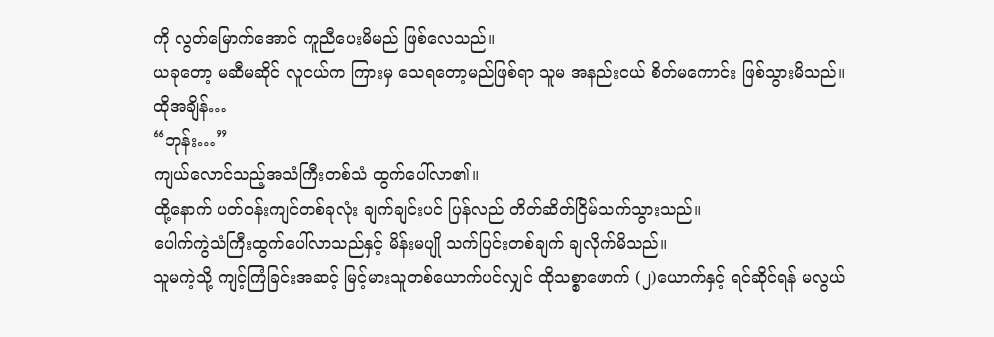ကို လွတ်မြောက်အောင် ကူညီပေးမိမည် ဖြစ်လေသည်။
ယခုတော့ မဆီမဆိုင် လူငယ်က ကြားမှ သေရတော့မည်ဖြစ်ရာ သူမ အနည်းငယ် စိတ်မကောင်း ဖြစ်သွားမိသည်။
ထိုအချိန်…
“ဘုန်း…”
ကျယ်လောင်သည့်အသံကြီးတစ်သံ ထွက်ပေါ်လာ၏။
ထို့နောက် ပတ်ဝန်းကျင်တစ်ခုလုံး ချက်ချင်းပင် ပြန်လည် တိတ်ဆိတ်ငြိမ်သက်သွားသည်။
ပေါက်ကွဲသံကြီးထွက်ပေါ်လာသည်နှင့် မိန်းမပျို သက်ပြင်းတစ်ချက် ချလိုက်မိသည်။
သူမကဲ့သို့ ကျင့်ကြံခြင်းအဆင့် မြင့်မားသူတစ်ယောက်ပင်လျှင် ထိုသစ္စာဖောက် (၂)ယောက်နှင့် ရင်ဆိုင်ရန် မလွယ်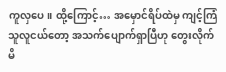ကူလှပေ။ ထို့ကြောင့်… အမှောင်ရိပ်ထဲမှ ကျင့်ကြံသူလူငယ်တော့ အသက်ပျောက်ရှာပြီဟု တွေးလိုက်မိ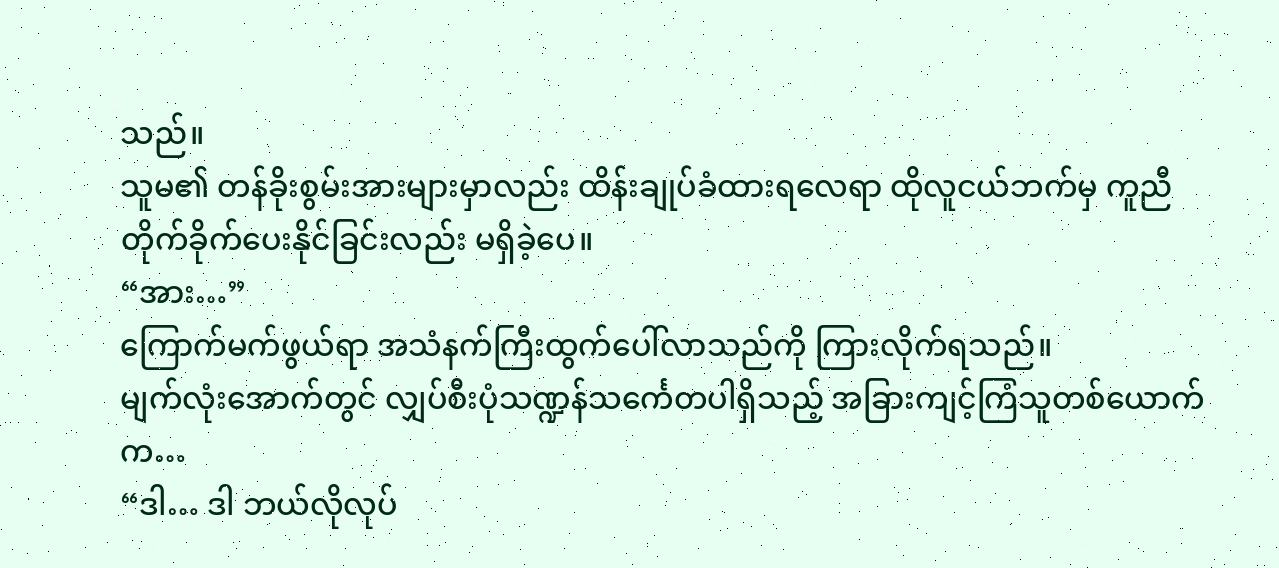သည်။
သူမ၏ တန်ခိုးစွမ်းအားများမှာလည်း ထိန်းချုပ်ခံထားရလေရာ ထိုလူငယ်ဘက်မှ ကူညီတိုက်ခိုက်ပေးနိုင်ခြင်းလည်း မရှိခဲ့ပေ။
“အား…”
ကြောက်မက်ဖွယ်ရာ အသံနက်ကြီးထွက်ပေါ်လာသည်ကို ကြားလိုက်ရသည်။
မျက်လုံးအောက်တွင် လျှပ်စီးပုံသဏ္ဍန်သင်္ကေတပါရှိသည့် အခြားကျင့်ကြံသူတစ်ယောက်က…
“ဒါ… ဒါ ဘယ်လိုလုပ်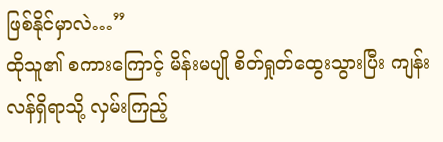ဖြစ်နိုင်မှာလဲ…”
ထိုသူ၏ စကားကြောင့် မိန်းမပျို စိတ်ရှုတ်ထွေးသွားပြီး ကျန်းလန်ရှိရာသို့ လှမ်းကြည့်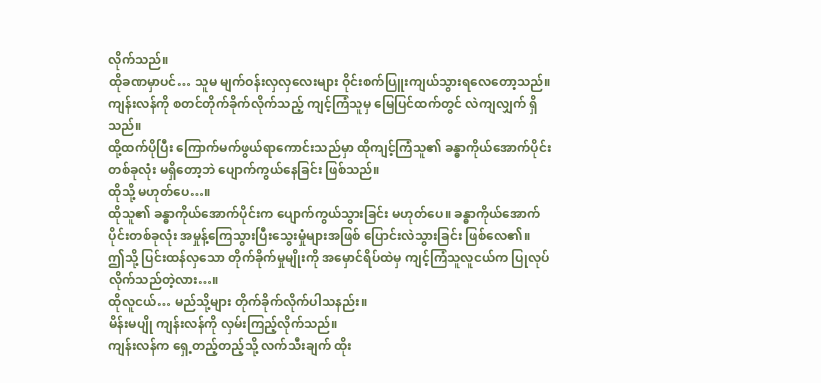လိုက်သည်။
ထိုခဏမှာပင်… သူမ မျက်ဝန်းလှလှလေးများ ဝိုင်းစက်ပြူးကျယ်သွားရလေတော့သည်။
ကျန်းလန်ကို စတင်တိုက်ခိုက်လိုက်သည့် ကျင့်ကြံသူမှ မြေပြင်ထက်တွင် လဲကျလျှက် ရှိသည်။
ထို့ထက်ပိုပြီး ကြောက်မက်ဖွယ်ရာကောင်းသည်မှာ ထိုကျင့်ကြံသူ၏ ခန္ဓာကိုယ်အောက်ပိုင်းတစ်ခုလုံး မရှိတော့ဘဲ ပျောက်ကွယ်နေခြင်း ဖြစ်သည်။
ထိုသို့ မဟုတ်ပေ…။
ထိုသူ၏ ခန္ဓာကိုယ်အောက်ပိုင်းက ပျောက်ကွယ်သွားခြင်း မဟုတ်ပေ။ ခန္ဓာကိုယ်အောက်ပိုင်းတစ်ခုလုံး အမှုန့်ကြေသွားပြီးသွေးမှုံများအဖြစ် ပြောင်းလဲသွားခြင်း ဖြစ်လေ၏။
ဤသို့ ပြင်းထန်လှသော တိုက်ခိုက်မှုမျိုးကို အမှောင်ရိပ်ထဲမှ ကျင့်ကြံသူလူငယ်က ပြုလုပ်လိုက်သည်တဲ့လား…။
ထိုလူငယ်… မည်သို့များ တိုက်ခိုက်လိုက်ပါသနည်း။
မိန်းမပျို ကျန်းလန်ကို လှမ်းကြည့်လိုက်သည်။
ကျန်းလန်က ရှေ့တည့်တည့်သို့ လက်သီးချက် ထိုး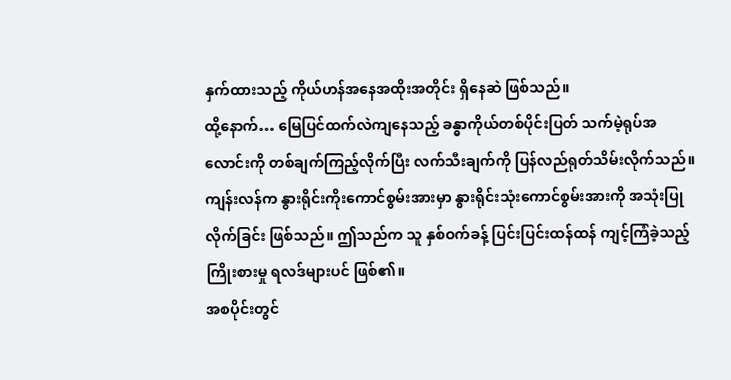နှက်ထားသည့် ကိုယ်ဟန်အနေအထိုးအတိုင်း ရှိနေဆဲ ဖြစ်သည်။
ထို့နောက်… မြေပြင်ထက်လဲကျနေသည့် ခန္ဓာကိုယ်တစ်ပိုင်းပြတ် သက်မဲ့ရုပ်အလောင်းကို တစ်ချက်ကြည့်လိုက်ပြီး လက်သီးချက်ကို ပြန်လည်ရုတ်သိမ်းလိုက်သည်။
ကျန်းလန်က နွားရိုင်းကိုးကောင်စွမ်းအားမှာ နွားရိုင်းသုံးကောင်စွမ်းအားကို အသုံးပြုလိုက်ခြင်း ဖြစ်သည်။ ဤသည်က သူ နှစ်ဝက်ခန့် ပြင်းပြင်းထန်ထန် ကျင့်ကြံခဲ့သည့် ကြိုးစားမှု ရလဒ်များပင် ဖြစ်၏။
အစပိုင်းတွင်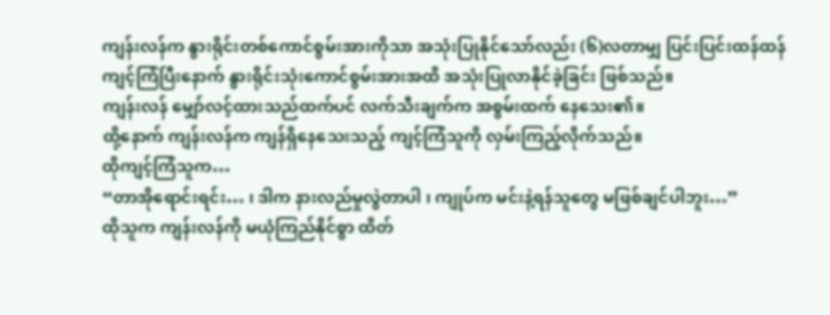ကျန်းလန်က နွားရိုင်းတစ်ကောင်စွမ်းအားကိုသာ အသုံးပြုနိုင်သော်လည်း (၆)လတာမျှ ပြင်းပြင်းထန်ထန် ကျင့်ကြံပြီးနောက် နွားရိုင်းသုံးကောင်စွမ်းအားအထိ အသုံးပြုလာနိုင်ခဲ့ခြင်း ဖြစ်သည်။
ကျန်းလန် မျှော်လင့်ထားသည်ထက်ပင် လက်သီးချက်က အစွမ်းထက် နေသေး၏။
ထို့နောက် ကျန်းလန်က ကျန်ရှိနေသေးသည့် ကျင့်ကြံသူကို လှမ်းကြည့်လိုက်သည်။
ထိုကျင့်ကြံသူက…
“တာအိုရောင်းရင်း… ၊ ဒါက နားလည်မှုလွဲတာပါ ၊ ကျုပ်က မင်းနဲ့ရန်သူတွေ မဖြစ်ချင်ပါဘူး…”
ထိုသူက ကျန်းလန်ကို မယုံကြည်နိုင်စွာ ထိတ်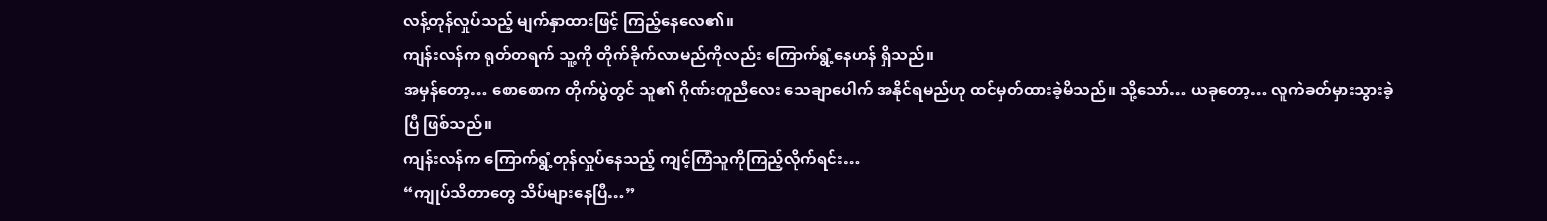လန့်တုန်လှုပ်သည့် မျက်နှာထားဖြင့် ကြည့်နေလေ၏။
ကျန်းလန်က ရုတ်တရက် သူ့ကို တိုက်ခိုက်လာမည်ကိုလည်း ကြောက်ရွံ့နေဟန် ရှိသည်။
အမှန်တော့… စောစောက တိုက်ပွဲတွင် သူ၏ ဂိုဏ်းတူညီလေး သေချာပေါက် အနိုင်ရမည်ဟု ထင်မှတ်ထားခဲ့မိသည်။ သို့သော်… ယခုတော့… လူကဲခတ်မှားသွားခဲ့ပြီ ဖြစ်သည်။
ကျန်းလန်က ကြောက်ရွံ့တုန်လှုပ်နေသည့် ကျင့်ကြံသူကိုကြည့်လိုက်ရင်း…
“ကျုပ်သိတာတွေ သိပ်များနေပြီ…”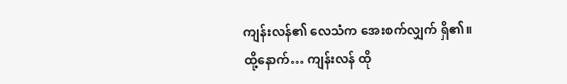ကျန်းလန်၏ လေသံက အေးစက်လျှက် ရှိ၏။
ထို့နောက်… ကျန်းလန် ထို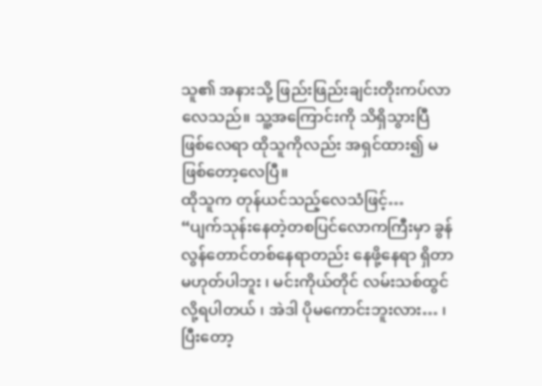သူ၏ အနားသို့ ဖြည်းဖြည်းချင်းတိုးကပ်လာလေသည်။ သူ့အကြောင်းကို သိရှိသွားပြီဖြစ်လေရာ ထိုသူကိုလည်း အရှင်ထား၍ မဖြစ်တော့လေပြီ။
ထိုသူက တုန်ယင်သည့်လေသံဖြင့်…
“ပျက်သုန်းနေတဲ့တစပြင်လောကကြီးမှာ ခွန်လွန်တောင်တစ်နေရာတည်း နေဖို့နေရာ ရှိတာ မဟုတ်ပါဘူး ၊ မင်းကိုယ်တိုင် လမ်းသစ်ထွင်လို့ရပါတယ် ၊ အဲဒါ ပိုမကောင်းဘူးလား… ၊ ပြီးတော့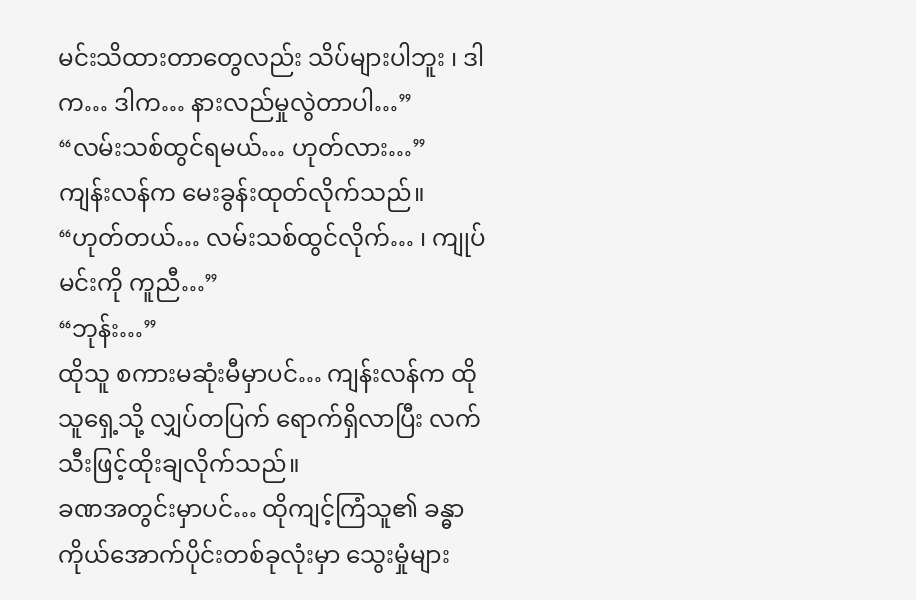မင်းသိထားတာတွေလည်း သိပ်များပါဘူး ၊ ဒါက… ဒါက… နားလည်မှုလွဲတာပါ…”
“လမ်းသစ်ထွင်ရမယ်… ဟုတ်လား…”
ကျန်းလန်က မေးခွန်းထုတ်လိုက်သည်။
“ဟုတ်တယ်… လမ်းသစ်ထွင်လိုက်… ၊ ကျုပ်မင်းကို ကူညီ…”
“ဘုန်း…”
ထိုသူ စကားမဆုံးမီမှာပင်… ကျန်းလန်က ထိုသူရှေ့သို့ လျှပ်တပြက် ရောက်ရှိလာပြီး လက်သီးဖြင့်ထိုးချလိုက်သည်။
ခဏအတွင်းမှာပင်… ထိုကျင့်ကြံသူ၏ ခန္ဓာကိုယ်အောက်ပိုင်းတစ်ခုလုံးမှာ သွေးမှုံများ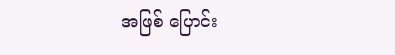အဖြစ် ပြောင်း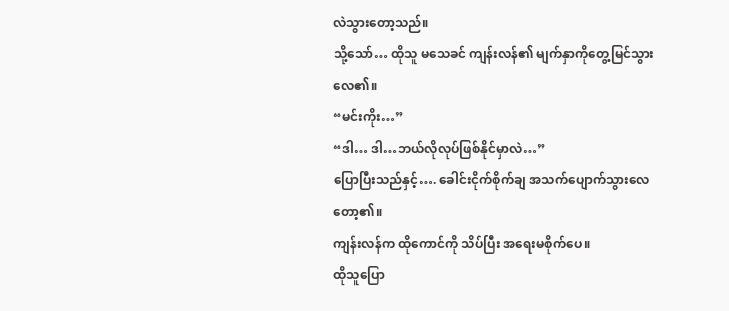လဲသွားတော့သည်။
သို့သော်… ထိုသူ မသေခင် ကျန်းလန်၏ မျက်နှာကိုတွေ့မြင်သွားလေ၏။
“မင်းကိုး…”
“ဒါ… ဒါ…ဘယ်လိုလုပ်ဖြစ်နိုင်မှာလဲ…”
ပြောပြီးသည်နှင့်…. ခေါင်းငိုက်စိုက်ချ အသက်ပျောက်သွားလေတော့၏။
ကျန်းလန်က ထိုကောင်ကို သိပ်ပြီး အရေးမစိုက်ပေ။
ထိုသူပြော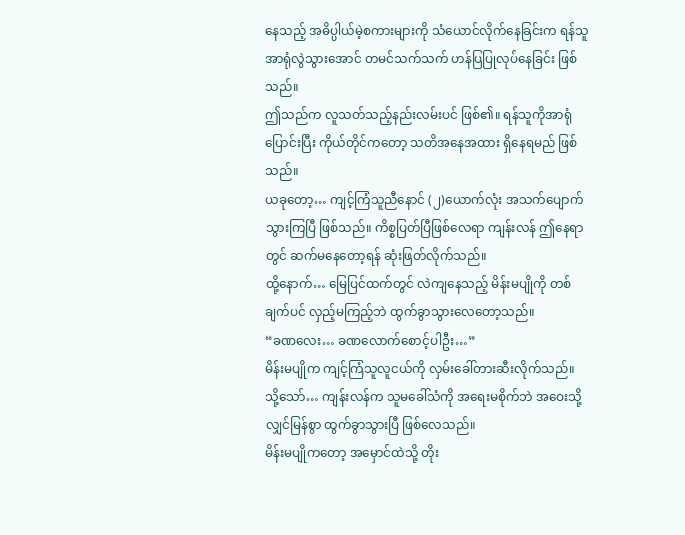နေသည့် အဓိပ္ပါယ်မဲ့စကားများကို သံယောင်လိုက်နေခြင်းက ရန်သူ အာရုံလွဲသွားအောင် တမင်သက်သက် ဟန်ပြပြုလုပ်နေခြင်း ဖြစ်သည်။
ဤသည်က လူသတ်သည့်နည်းလမ်းပင် ဖြစ်၏။ ရန်သူကိုအာရုံပြောင်းပြီး ကိုယ်တိုင်ကတော့ သတိအနေအထား ရှိနေရမည် ဖြစ်သည်။
ယခုတော့… ကျင့်ကြံသူညီနောင် (၂)ယောက်လုံး အသက်ပျောက်သွားကြပြီ ဖြစ်သည်။ ကိစ္စပြတ်ပြီဖြစ်လေရာ ကျန်းလန် ဤနေရာတွင် ဆက်မနေတော့ရန် ဆုံးဖြတ်လိုက်သည်။
ထို့နောက်… မြေပြင်ထက်တွင် လဲကျနေသည့် မိန်းမပျိုကို တစ်ချက်ပင် လှည့်မကြည့်ဘဲ ထွက်ခွာသွားလေတော့သည်။
“ခဏလေး… ခဏလောက်စောင့်ပါဦး…”
မိန်းမပျိုက ကျင့်ကြံသူလူငယ်ကို လှမ်းခေါ်တားဆီးလိုက်သည်။
သို့သော်… ကျန်းလန်က သူမခေါ်သံကို အရေးမစိုက်ဘဲ အဝေးသို့ လျှင်မြန်စွာ ထွက်ခွာသွားပြီ ဖြစ်လေသည်။
မိန်းမပျိုကတော့ အမှောင်ထဲသို့ တိုး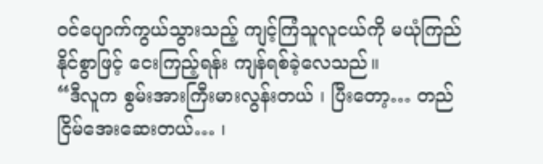ဝင်ပျောက်ကွယ်သွားသည့် ကျင့်ကြံသူလူငယ်ကို မယုံကြည်နိုင်စွာဖြင့် ငေးကြည့်ရန်း ကျန်ရစ်ခဲ့လေသည်။
“ဒီလူက စွမ်းအားကြီးမားလွန်းတယ် ၊ ပြီးတော့… တည်ငြိမ်အေးဆေးတယ်… ၊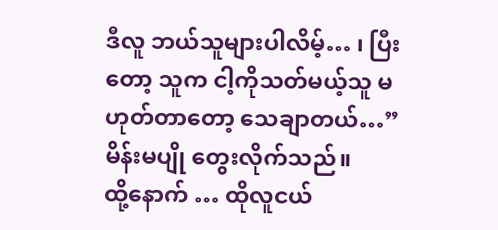ဒီလူ ဘယ်သူများပါလိမ့်… ၊ ပြီးတော့ သူက ငါ့ကိုသတ်မယ့်သူ မဟုတ်တာတော့ သေချာတယ်…”
မိန်းမပျို တွေးလိုက်သည်။
ထို့နောက် … ထိုလူငယ်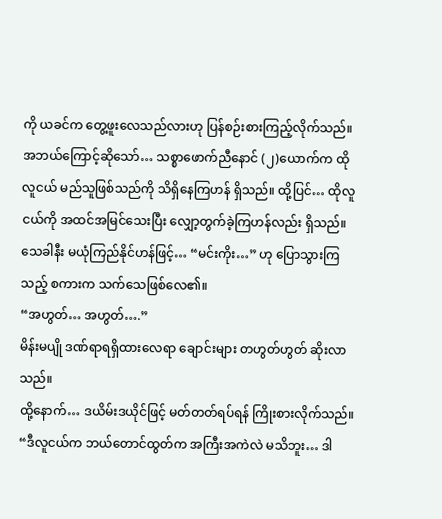ကို ယခင်က တွေ့ဖူးလေသည်လားဟု ပြန်စဉ်းစားကြည့်လိုက်သည်။
အဘယ်ကြောင့်ဆိုသော်… သစ္စာဖောက်ညီနောင် (၂)ယောက်က ထိုလူငယ် မည်သူဖြစ်သည်ကို သိရှိနေကြဟန် ရှိသည်။ ထို့ပြင်… ထိုလူငယ်ကို အထင်အမြင်သေးပြီး လျှော့တွက်ခဲ့ကြဟန်လည်း ရှိသည်။
သေခါနီး မယုံကြည်နိုင်ဟန်ဖြင့်… “မင်းကိုး…” ဟု ပြောသွားကြသည့် စကားက သက်သေဖြစ်လေ၏။
“အဟွတ်… အဟွတ်….”
မိန်းမပျို ဒဏ်ရာရရှိထားလေရာ ချောင်းများ တဟွတ်ဟွတ် ဆိုးလာသည်။
ထို့နောက်… ဒယိမ်းဒယိုင်ဖြင့် မတ်တတ်ရပ်ရန် ကြိုးစားလိုက်သည်။
“ဒီလူငယ်က ဘယ်တောင်ထွတ်က အကြီးအကဲလဲ မသိဘူး… ဒါ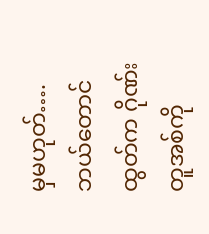မှမဟုတ်…. ဘယ်တောင်ထွတ်က ဂိုဏ်းတူအစ်ကို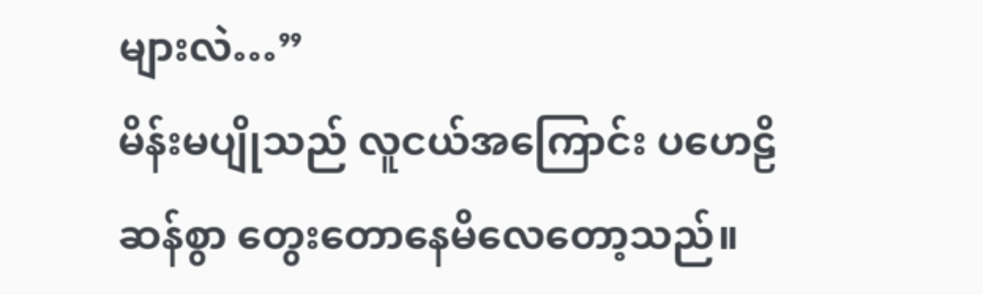များလဲ…”
မိန်းမပျိုသည် လူငယ်အကြောင်း ပဟေဠိဆန်စွာ တွေးတောနေမိလေတော့သည်။